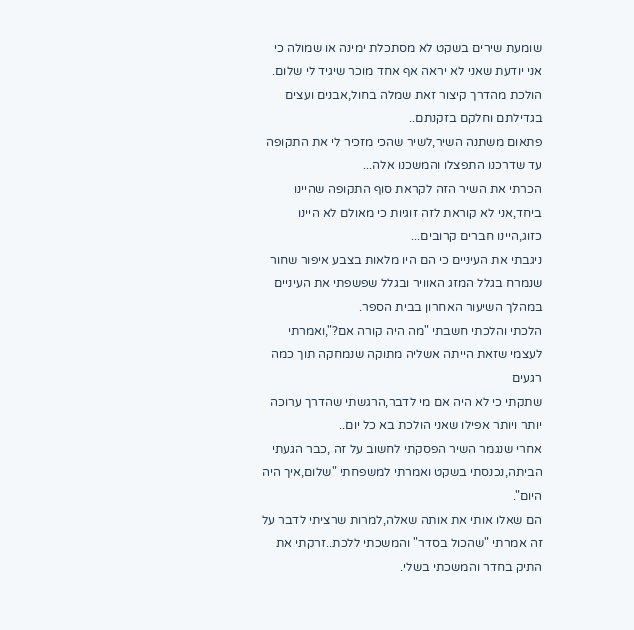שומעת שירים בשקט לא מסתכלת ימינה או שמולה כי אני יודעת שאני לא יראה אף אחד מוכר שיגיד לי שלום.
הולכת מהדרך קיצור זאת שמלה בחול,אבנים ועצים בגדילתם וחלקם בזקנתם..
פתאום משתנה השיר,לשיר שהכי מזכיר לי את התקופה עד שדרכנו התפצלו והמשכנו אלה...
הכרתי את השיר הזה לקראת סוף התקופה שהיינו ביחד,אני לא קוראת לזה זוגיות כי מאולם לא היינו כזוג,היינו חברים קרובים...
ניגבתי את העיניים כי הם היו מלאות בצבע איפור שחור שנמרח בגלל המזג האוויר ובגלל שפשפתי את העיניים במהלך השיעור האחרון בבית הספר.
הלכתי והלכתי חשבתי "מה היה קורה אם?",ואמרתי לעצמי שזאת הייתה אשליה מתוקה שנמחקה תוך כמה רגעים
שתקתי כי לא היה אם מי לדבר,הרגשתי שהדרך ערוכה יותר ויותר אפילו שאני הולכת בא כל יום..
אחרי שנגמר השיר הפסקתי לחשוב על זה ,כבר הגעתי הביתה,נכנסתי בשקט ואמרתי למשפחתי "שלום,איך היה היום".
הם שאלו אותי את אותה שאלה,למרות שרציתי לדבר על זה אמרתי "שהכול בסדר" והמשכתי ללכת..זרקתי את התיק בחדר והמשכתי בשלי.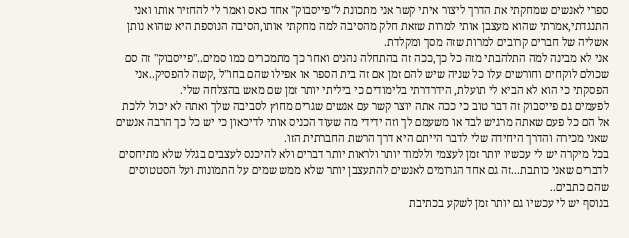ספרי לאנשים שמחקתי את הדרך ליצור איתי קשר אני מתכונת ל"פייסבוק" אחד כאס ואמר לי להחזיר אותו ואני התנגדתי,אמרתי שהוא מעצבן אותי למרות שזאת חלק מהסיבה למה מחקתי אותו,הסיבה הנוספת היא שהוא נותן אשליה של חברים קרובים למרות שזה מסך ומקלדת.
אני לא מבינה למה התלהבתי מזה כל כך,ככה זה בהתחלה נהנים ואחר כך מתמכרים כמו סמים.."פייסבוק" זה סם שכולם לוקחים וחורשים עלו כל שניה שיש להם זמן אם זה בית הספר או אפילו שהם בחו"ל ,קשה להפסיק..אני הפסקתי כי הוא לא הביא לי תועלת, הידרדרתי בלימודים כי ביליתי יותר זמן שם מאש בהצלחה שלי.
לפעמים גם פייסבוק זה דבר טוב כי ככה אתה יוצר קשר עם אנשים שגרים מחוץ לסביבה שלך ואתה לא יכול ללכת אל הם כל פעם שאתה מרגיש לבד או משעמם לך וזה ידידי מה שעוד הכניס אותי לדיכאון כי יש כל כך הרבה אנשים שאני מכירה והדרך היחידה שלי לדבר הייתם היא דרך הרשת החברתית הזו.
בכל מיקרה יש לי עכשיו יותר זמן לעצמי וללמוד יותר ולראות יותר דברים ולא להיכנס לעצבים בגלל שלא מתיחסים לדברים שאני כותבת...זה גם אחד הגרומים לאנשים להתעצבן יותר שלא ממש שמים על התמונות ועל הסטטוסים שהם כתבים..
בנוסף יש לי עכשיו גם יותר זמן לשקע בכתיבת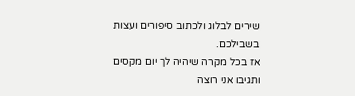שירים לבלוג ולכתוב סיפורים ועצות בשבילכם.
אז בכל מקרה שיהיה לך יום מקסים ותגיבו אני רוצה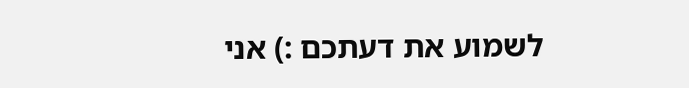לשמוע את דעתכם :) אני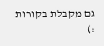גם מקבלת בקורות :)